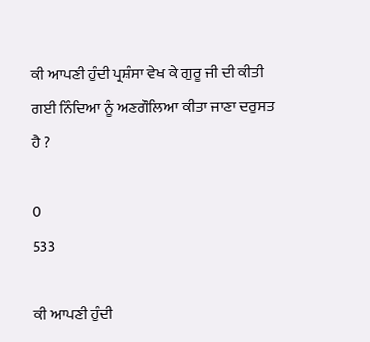ਕੀ ਆਪਣੀ ਹੁੰਦੀ ਪ੍ਰਸ਼ੰਸਾ ਵੇਖ ਕੇ ਗੁਰੂ ਜੀ ਦੀ ਕੀਤੀ ਗਈ ਨਿੰਦਿਆ ਨੂੰ ਅਣਗੌਲਿਆ ਕੀਤਾ ਜਾਣਾ ਦਰੁਸਤ ਹੈ ?

0
533

ਕੀ ਆਪਣੀ ਹੁੰਦੀ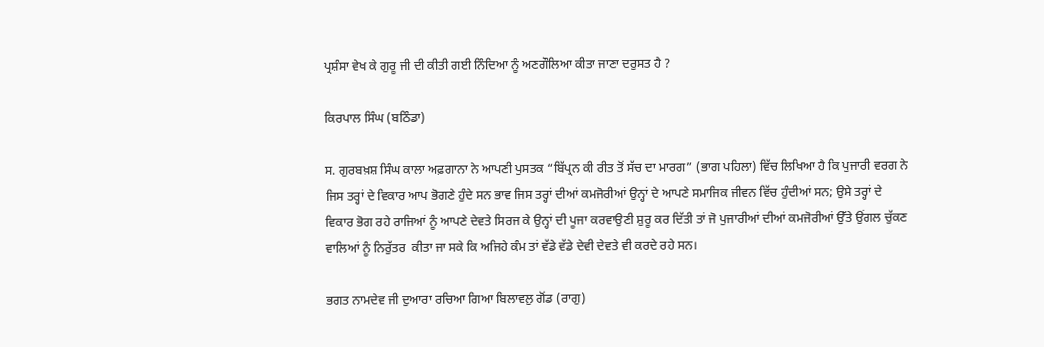ਪ੍ਰਸ਼ੰਸਾ ਵੇਖ ਕੇ ਗੁਰੂ ਜੀ ਦੀ ਕੀਤੀ ਗਈ ਨਿੰਦਿਆ ਨੂੰ ਅਣਗੌਲਿਆ ਕੀਤਾ ਜਾਣਾ ਦਰੁਸਤ ਹੈ ?

ਕਿਰਪਾਲ ਸਿੰਘ (ਬਠਿੰਡਾ)

ਸ. ਗੁਰਬਖ਼ਸ਼ ਸਿੰਘ ਕਾਲਾ ਅਫ਼ਗਾਨਾ ਨੇ ਆਪਣੀ ਪੁਸਤਕ “ਬਿੱਪ੍ਰਨ ਕੀ ਰੀਤ ਤੋਂ ਸੱਚ ਦਾ ਮਾਰਗ” (ਭਾਗ ਪਹਿਲਾ) ਵਿੱਚ ਲਿਖਿਆ ਹੈ ਕਿ ਪੁਜਾਰੀ ਵਰਗ ਨੇ ਜਿਸ ਤਰ੍ਹਾਂ ਦੇ ਵਿਕਾਰ ਆਪ ਭੋਗਣੇ ਹੁੰਦੇ ਸਨ ਭਾਵ ਜਿਸ ਤਰ੍ਹਾਂ ਦੀਆਂ ਕਮਜੋਰੀਆਂ ਉਨ੍ਹਾਂ ਦੇ ਆਪਣੇ ਸਮਾਜਿਕ ਜੀਵਨ ਵਿੱਚ ਹੁੰਦੀਆਂ ਸਨ; ਉਸੇ ਤਰ੍ਹਾਂ ਦੇ ਵਿਕਾਰ ਭੋਗ ਰਹੇ ਰਾਜਿਆਂ ਨੂੰ ਆਪਣੇ ਦੇਵਤੇ ਸਿਰਜ ਕੇ ਉਨ੍ਹਾਂ ਦੀ ਪੂਜਾ ਕਰਵਾਉਣੀ ਸ਼ੁਰੂ ਕਰ ਦਿੱਤੀ ਤਾਂ ਜੋ ਪੁਜਾਰੀਆਂ ਦੀਆਂ ਕਮਜੋਰੀਆਂ ਉੱਤੇ ਉਂਗਲ ਚੁੱਕਣ ਵਾਲਿਆਂ ਨੂੰ ਨਿਰੁੱਤਰ  ਕੀਤਾ ਜਾ ਸਕੇ ਕਿ ਅਜਿਹੇ ਕੰਮ ਤਾਂ ਵੱਡੇ ਵੱਡੇ ਦੇਵੀ ਦੇਵਤੇ ਵੀ ਕਰਦੇ ਰਹੇ ਸਨ।

ਭਗਤ ਨਾਮਦੇਵ ਜੀ ਦੁਆਰਾ ਰਚਿਆ ਗਿਆ ਬਿਲਾਵਲੁ ਗੋਂਡ (ਰਾਗੁ)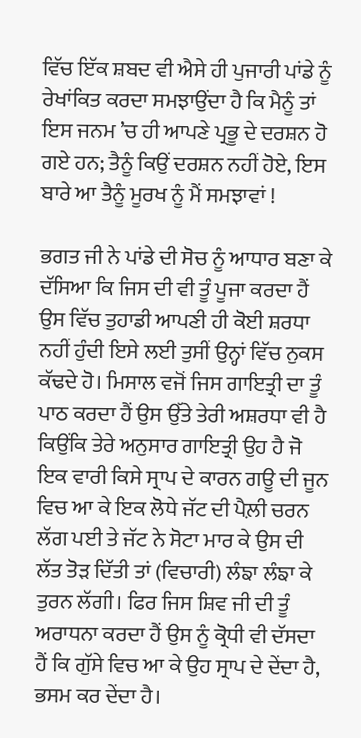ਵਿੱਚ ਇੱਕ ਸ਼ਬਦ ਵੀ ਐਸੇ ਹੀ ਪੁਜਾਰੀ ਪਾਂਡੇ ਨੂੰ ਰੇਖਾਂਕਿਤ ਕਰਦਾ ਸਮਝਾਉਂਦਾ ਹੈ ਕਿ ਮੈਨੂੰ ਤਾਂ ਇਸ ਜਨਮ ’ਚ ਹੀ ਆਪਣੇ ਪ੍ਰਭੂ ਦੇ ਦਰਸ਼ਨ ਹੋ ਗਏ ਹਨ; ਤੈਨੂੰ ਕਿਉਂ ਦਰਸ਼ਨ ਨਹੀਂ ਹੋਏ, ਇਸ ਬਾਰੇ ਆ ਤੈਨੂੰ ਮੂਰਖ ਨੂੰ ਮੈਂ ਸਮਝਾਵਾਂ !

ਭਗਤ ਜੀ ਨੇ ਪਾਂਡੇ ਦੀ ਸੋਚ ਨੂੰ ਆਧਾਰ ਬਣਾ ਕੇ ਦੱਸਿਆ ਕਿ ਜਿਸ ਦੀ ਵੀ ਤੂੰ ਪੂਜਾ ਕਰਦਾ ਹੈਂ ਉਸ ਵਿੱਚ ਤੁਹਾਡੀ ਆਪਣੀ ਹੀ ਕੋਈ ਸ਼ਰਧਾ ਨਹੀਂ ਹੁੰਦੀ ਇਸੇ ਲਈ ਤੁਸੀਂ ਉਨ੍ਹਾਂ ਵਿੱਚ ਨੁਕਸ ਕੱਢਦੇ ਹੋ। ਮਿਸਾਲ ਵਜੋਂ ਜਿਸ ਗਾਇਤ੍ਰੀ ਦਾ ਤੂੰ ਪਾਠ ਕਰਦਾ ਹੈਂ ਉਸ ਉੱਤੇ ਤੇਰੀ ਅਸ਼ਰਧਾ ਵੀ ਹੈ ਕਿਉਂਕਿ ਤੇਰੇ ਅਨੁਸਾਰ ਗਾਇਤ੍ਰੀ ਉਹ ਹੈ ਜੋ ਇਕ ਵਾਰੀ ਕਿਸੇ ਸ੍ਰਾਪ ਦੇ ਕਾਰਨ ਗਊ ਦੀ ਜੂਨ ਵਿਚ ਆ ਕੇ ਇਕ ਲੋਧੇ ਜੱਟ ਦੀ ਪੈਲ਼ੀ ਚਰਨ ਲੱਗ ਪਈ ਤੇ ਜੱਟ ਨੇ ਸੋਟਾ ਮਾਰ ਕੇ ਉਸ ਦੀ ਲੱਤ ਤੋੜ ਦਿੱਤੀ ਤਾਂ (ਵਿਚਾਰੀ) ਲੰਙਾ ਲੰਙਾ ਕੇ ਤੁਰਨ ਲੱਗੀ। ਫਿਰ ਜਿਸ ਸ਼ਿਵ ਜੀ ਦੀ ਤੂੰ ਅਰਾਧਨਾ ਕਰਦਾ ਹੈਂ ਉਸ ਨੂੰ ਕ੍ਰੋਧੀ ਵੀ ਦੱਸਦਾ ਹੈਂ ਕਿ ਗੁੱਸੇ ਵਿਚ ਆ ਕੇ ਉਹ ਸ੍ਰਾਪ ਦੇ ਦੇਂਦਾ ਹੈ, ਭਸਮ ਕਰ ਦੇਂਦਾ ਹੈ।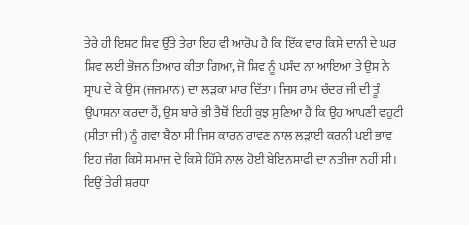ਤੇਰੇ ਹੀ ਇਸ਼ਟ ਸ਼ਿਵ ਉੱਤੇ ਤੇਰਾ ਇਹ ਵੀ ਆਰੋਪ ਹੈ ਕਿ ਇੱਕ ਵਾਰ ਕਿਸੇ ਦਾਨੀ ਦੇ ਘਰ ਸ਼ਿਵ ਲਈ ਭੋਜਨ ਤਿਆਰ ਕੀਤਾ ਗਿਆ, ਜੋ ਸ਼ਿਵ ਨੂੰ ਪਸੰਦ ਨਾ ਆਇਆ ਤੇ ਉਸ ਨੇ ਸ੍ਰਾਪ ਦੇ ਕੇ ਉਸ (ਜਜਮਾਨ) ਦਾ ਲੜਕਾ ਮਾਰ ਦਿੱਤਾ। ਜਿਸ ਰਾਮ ਚੰਦਰ ਜੀ ਦੀ ਤੂੰ ਉਪਾਸ਼ਨਾ ਕਰਦਾ ਹੈਂ, ਉਸ ਬਾਰੇ ਭੀ ਤੈਥੋਂ ਇਹੀ ਕੁਝ ਸੁਣਿਆ ਹੈ ਕਿ ਉਹ ਆਪਣੀ ਵਹੁਟੀ (ਸੀਤਾ ਜੀ) ਨੂੰ ਗਵਾ ਬੈਠਾ ਸੀ ਜਿਸ ਕਾਰਨ ਰਾਵਣ ਨਾਲ ਲੜਾਈ ਕਰਨੀ ਪਈ ਭਾਵ ਇਹ ਜੰਗ ਕਿਸੇ ਸਮਾਜ ਦੇ ਕਿਸੇ ਹਿੱਸੇ ਨਾਲ ਹੋਈ ਬੇਇਨਸਾਫੀ ਦਾ ਨਤੀਜਾ ਨਹੀਂ ਸੀ। ਇਉਂ ਤੇਰੀ ਸ਼ਰਧਾ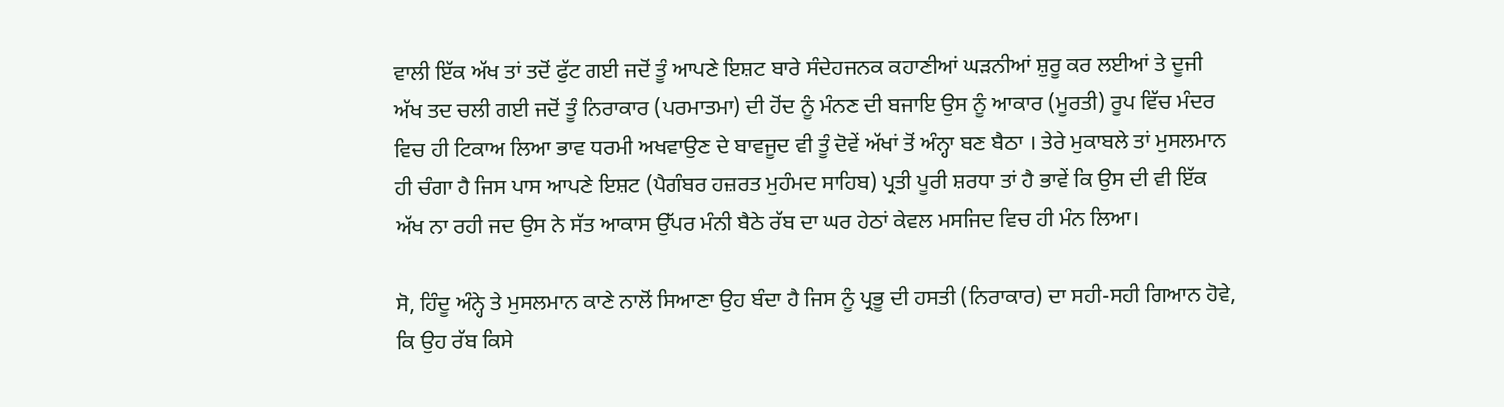ਵਾਲੀ ਇੱਕ ਅੱਖ ਤਾਂ ਤਦੋਂ ਫੁੱਟ ਗਈ ਜਦੋਂ ਤੂੰ ਆਪਣੇ ਇਸ਼ਟ ਬਾਰੇ ਸੰਦੇਹਜਨਕ ਕਹਾਣੀਆਂ ਘੜਨੀਆਂ ਸ਼ੁਰੂ ਕਰ ਲਈਆਂ ਤੇ ਦੂਜੀ ਅੱਖ ਤਦ ਚਲੀ ਗਈ ਜਦੋਂ ਤੂੰ ਨਿਰਾਕਾਰ (ਪਰਮਾਤਮਾ) ਦੀ ਹੋਂਦ ਨੂੰ ਮੰਨਣ ਦੀ ਬਜਾਇ ਉਸ ਨੂੰ ਆਕਾਰ (ਮੂਰਤੀ) ਰੂਪ ਵਿੱਚ ਮੰਦਰ ਵਿਚ ਹੀ ਟਿਕਾਅ ਲਿਆ ਭਾਵ ਧਰਮੀ ਅਖਵਾਉਣ ਦੇ ਬਾਵਜੂਦ ਵੀ ਤੂੰ ਦੋਵੇਂ ਅੱਖਾਂ ਤੋਂ ਅੰਨ੍ਹਾ ਬਣ ਬੈਠਾ । ਤੇਰੇ ਮੁਕਾਬਲੇ ਤਾਂ ਮੁਸਲਮਾਨ ਹੀ ਚੰਗਾ ਹੈ ਜਿਸ ਪਾਸ ਆਪਣੇ ਇਸ਼ਟ (ਪੈਗੰਬਰ ਹਜ਼ਰਤ ਮੁਹੰਮਦ ਸਾਹਿਬ) ਪ੍ਰਤੀ ਪੂਰੀ ਸ਼ਰਧਾ ਤਾਂ ਹੈ ਭਾਵੇਂ ਕਿ ਉਸ ਦੀ ਵੀ ਇੱਕ ਅੱਖ ਨਾ ਰਹੀ ਜਦ ਉਸ ਨੇ ਸੱਤ ਆਕਾਸ ਉੱਪਰ ਮੰਨੀ ਬੈਠੇ ਰੱਬ ਦਾ ਘਰ ਹੇਠਾਂ ਕੇਵਲ ਮਸਜਿਦ ਵਿਚ ਹੀ ਮੰਨ ਲਿਆ।

ਸੋ, ਹਿੰਦੂ ਅੰਨ੍ਹੇ ਤੇ ਮੁਸਲਮਾਨ ਕਾਣੇ ਨਾਲੋਂ ਸਿਆਣਾ ਉਹ ਬੰਦਾ ਹੈ ਜਿਸ ਨੂੰ ਪ੍ਰਭੂ ਦੀ ਹਸਤੀ (ਨਿਰਾਕਾਰ) ਦਾ ਸਹੀ-ਸਹੀ ਗਿਆਨ ਹੋਵੇ, ਕਿ ਉਹ ਰੱਬ ਕਿਸੇ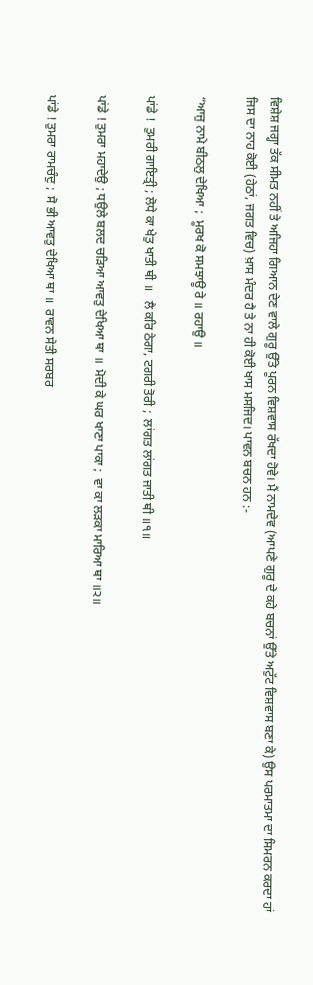ਵਿਸ਼ੇਸ਼ ਜਗ੍ਹਾ ਤੱਕ ਸੀਮਤ ਨਹੀਂ ਤੇ ਅਜਿਹਾ ਗਿਆਨ ਦੇਣ ਵਾਲੇ ਗੁਰੂ ਉੱਤੇ ਪੂਰਨ ਵਿਸ਼ਵਾਸ ਰੱਖਦਾ ਹੋਵੇ। ਮੈਂ ਨਾਮਦੇਵ (ਆਪਣੇ ਗੁਰੂ ਦੇ ਕਹੇ ਬਚਨਾਂ ਉੱਤੇ ਅਟੁੱਟ ਵਿਸ਼ਵਾਸ ਬਣਾ ਕੇ) ਉਸ ਪਰਮਾਤਮਾ ਦਾ ਸਿਮਰਨ ਕਰਦਾ ਹਾਂ ਜਿਸ ਦਾ ਨਾਹ ਕੋਈ (ਹੇਠਾਂ, ਜਗਤ ਵਿਚ) ਖ਼ਾਸ ਮੰਦਰ ਹੈ ਤੇ ਨਾ ਹੀ ਕੋਈ ਖਾਸ ਮਸਜਿਦ। ਪਾਵਨ ਬਚਨ ਹਨ :-

“ਆਜੁ ਨਾਮੇ ਬੀਠਲੁ ਦੇਖਿਆ ;  ਮੂਰਖ ਕੋ ਸਮਝਾਊ ਰੇ ॥ ਰਹਾਉ ॥

ਪਾਂਡੇ !  ਤੁਮਰੀ ਗਾਇਤ੍ਰੀ ; ਲੋਧੇ ਕਾ ਖੇਤੁ ਖਾਤੀ ਥੀ ॥   ਲੈ ਕਰਿ ਠੇਗਾ, ਟਗਰੀ ਤੋਰੀ ;  ਲਾਂਗਤ ਲਾਂਗਤ ਜਾਤੀ ਥੀ ॥੧॥

ਪਾਂਡੇ ! ਤੁਮਰਾ ਮਹਾਦੇਉ ; ਧਉਲੇ ਬਲਦ ਚੜਿਆ ਆਵਤੁ ਦੇਖਿਆ ਥਾ ॥  ਮੋਦੀ ਕੇ ਘਰ ਖਾਣਾ ਪਾਕਾ ;  ਵਾ ਕਾ ਲੜਕਾ ਮਾਰਿਆ ਥਾ ॥੨॥

ਪਾਂਡੇ ! ਤੁਮਰਾ ਰਾਮਚੰਦੁ ;  ਸੋ ਭੀ ਆਵਤੁ ਦੇਖਿਆ ਥਾ ॥  ਰਾਵਨ ਸੇਤੀ ਸਰਬਰ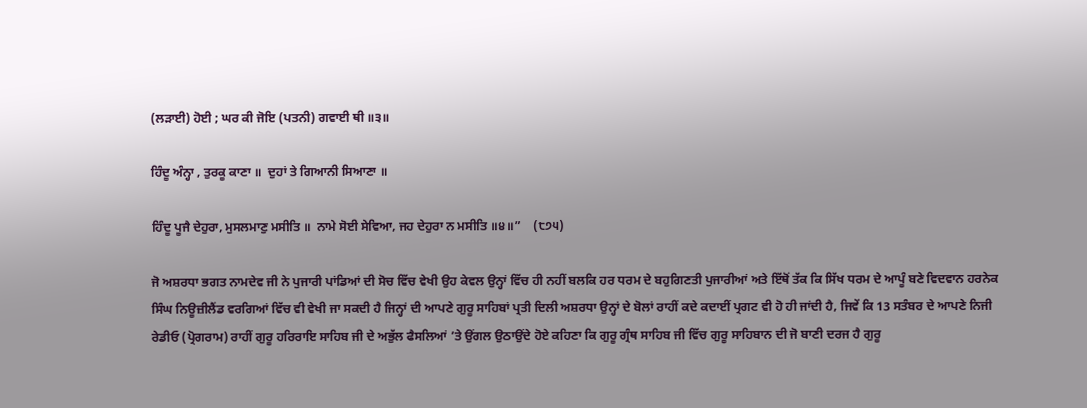(ਲੜਾਈ) ਹੋਈ ; ਘਰ ਕੀ ਜੋਇ (ਪਤਨੀ) ਗਵਾਈ ਥੀ ॥੩॥

ਹਿੰਦੂ ਅੰਨ੍ਹਾ , ਤੁਰਕੂ ਕਾਣਾ ॥  ਦੁਹਾਂ ਤੇ ਗਿਆਨੀ ਸਿਆਣਾ ॥

ਹਿੰਦੂ ਪੂਜੈ ਦੇਹੁਰਾ, ਮੁਸਲਮਾਣੁ ਮਸੀਤਿ ॥  ਨਾਮੇ ਸੋਈ ਸੇਵਿਆ, ਜਹ ਦੇਹੁਰਾ ਨ ਮਸੀਤਿ ॥੪॥”    (੮੭੫)

ਜੋ ਅਸ਼ਰਧਾ ਭਗਤ ਨਾਮਦੇਵ ਜੀ ਨੇ ਪੁਜਾਰੀ ਪਾਂਡਿਆਂ ਦੀ ਸੋਚ ਵਿੱਚ ਵੇਖੀ ਉਹ ਕੇਵਲ ਉਨ੍ਹਾਂ ਵਿੱਚ ਹੀ ਨਹੀਂ ਬਲਕਿ ਹਰ ਧਰਮ ਦੇ ਬਹੁਗਿਣਤੀ ਪੁਜਾਰੀਆਂ ਅਤੇ ਇੱਥੋਂ ਤੱਕ ਕਿ ਸਿੱਖ ਧਰਮ ਦੇ ਆਪੂੰ ਬਣੇ ਵਿਦਵਾਨ ਹਰਨੇਕ ਸਿੰਘ ਨਿਊਜ਼ੀਲੈਂਡ ਵਰਗਿਆਂ ਵਿੱਚ ਵੀ ਵੇਖੀ ਜਾ ਸਕਦੀ ਹੈ ਜਿਨ੍ਹਾਂ ਦੀ ਆਪਣੇ ਗੁਰੂ ਸਾਹਿਬਾਂ ਪ੍ਰਤੀ ਦਿਲੀ ਅਸ਼ਰਧਾ ਉਨ੍ਹਾਂ ਦੇ ਬੋਲਾਂ ਰਾਹੀਂ ਕਦੇ ਕਦਾਈਂ ਪ੍ਰਗਟ ਵੀ ਹੋ ਹੀ ਜਾਂਦੀ ਹੈ, ਜਿਵੇਂ ਕਿ 13 ਸਤੰਬਰ ਦੇ ਆਪਣੇ ਨਿਜੀ ਰੇਡੀਓ (ਪ੍ਰੋਗਰਾਮ) ਰਾਹੀਂ ਗੁਰੂ ਹਰਿਰਾਇ ਸਾਹਿਬ ਜੀ ਦੇ ਅਭੁੱਲ ਫੈਸਲਿਆਂ ’ਤੇ ਉਂਗਲ ਉਠਾਉਂਦੇ ਹੋਏ ਕਹਿਣਾ ਕਿ ਗੁਰੂ ਗ੍ਰੰਥ ਸਾਹਿਬ ਜੀ ਵਿੱਚ ਗੁਰੂ ਸਾਹਿਬਾਨ ਦੀ ਜੋ ਬਾਣੀ ਦਰਜ ਹੈ ਗੁਰੂ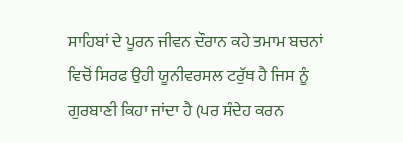ਸਾਹਿਬਾਂ ਦੇ ਪੂਰਨ ਜੀਵਨ ਦੌਰਾਨ ਕਹੇ ਤਮਾਮ ਬਚਨਾਂ ਵਿਚੋਂ ਸਿਰਫ ਉਹੀ ਯੂਨੀਵਰਸਲ ਟਰੁੱਥ ਹੈ ਜਿਸ ਨੂੰ ਗੁਰਬਾਣੀ ਕਿਹਾ ਜਾਂਦਾ ਹੈ (ਪਰ ਸੰਦੇਹ ਕਰਨ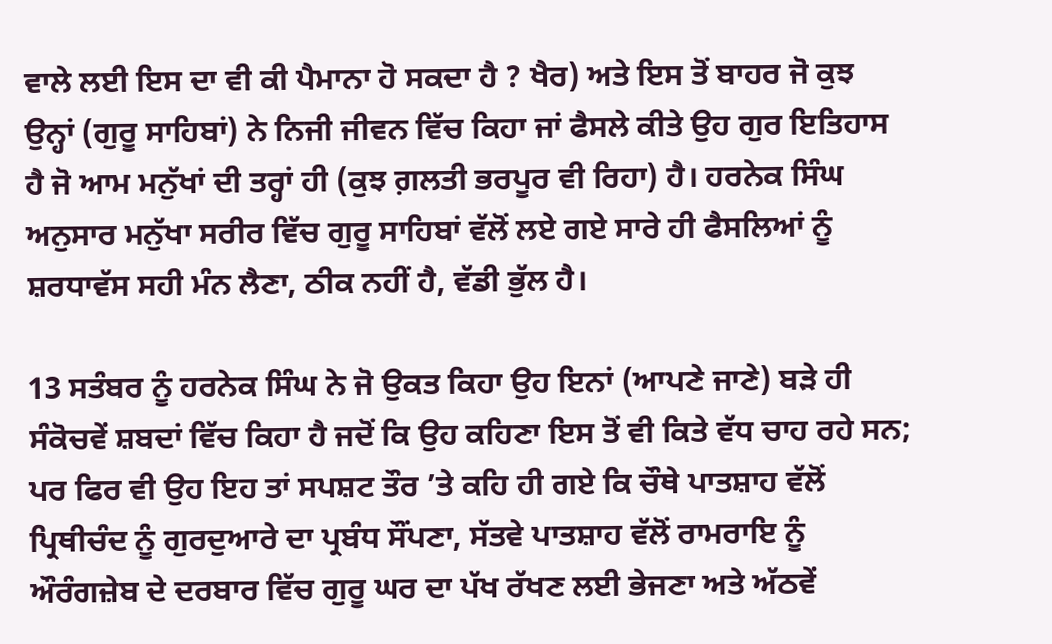ਵਾਲੇ ਲਈ ਇਸ ਦਾ ਵੀ ਕੀ ਪੈਮਾਨਾ ਹੋ ਸਕਦਾ ਹੈ ? ਖੈਰ) ਅਤੇ ਇਸ ਤੋਂ ਬਾਹਰ ਜੋ ਕੁਝ ਉਨ੍ਹਾਂ (ਗੁਰੂ ਸਾਹਿਬਾਂ) ਨੇ ਨਿਜੀ ਜੀਵਨ ਵਿੱਚ ਕਿਹਾ ਜਾਂ ਫੈਸਲੇ ਕੀਤੇ ਉਹ ਗੁਰ ਇਤਿਹਾਸ ਹੈ ਜੋ ਆਮ ਮਨੁੱਖਾਂ ਦੀ ਤਰ੍ਹਾਂ ਹੀ (ਕੁਝ ਗ਼ਲਤੀ ਭਰਪੂਰ ਵੀ ਰਿਹਾ) ਹੈ। ਹਰਨੇਕ ਸਿੰਘ ਅਨੁਸਾਰ ਮਨੁੱਖਾ ਸਰੀਰ ਵਿੱਚ ਗੁਰੂ ਸਾਹਿਬਾਂ ਵੱਲੋਂ ਲਏ ਗਏ ਸਾਰੇ ਹੀ ਫੈਸਲਿਆਂ ਨੂੰ ਸ਼ਰਧਾਵੱਸ ਸਹੀ ਮੰਨ ਲੈਣਾ, ਠੀਕ ਨਹੀਂ ਹੈ, ਵੱਡੀ ਭੁੱਲ ਹੈ।

13 ਸਤੰਬਰ ਨੂੰ ਹਰਨੇਕ ਸਿੰਘ ਨੇ ਜੋ ਉਕਤ ਕਿਹਾ ਉਹ ਇਨਾਂ (ਆਪਣੇ ਜਾਣੇ) ਬੜੇ ਹੀ ਸੰਕੋਚਵੇਂ ਸ਼ਬਦਾਂ ਵਿੱਚ ਕਿਹਾ ਹੈ ਜਦੋਂ ਕਿ ਉਹ ਕਹਿਣਾ ਇਸ ਤੋਂ ਵੀ ਕਿਤੇ ਵੱਧ ਚਾਹ ਰਹੇ ਸਨ; ਪਰ ਫਿਰ ਵੀ ਉਹ ਇਹ ਤਾਂ ਸਪਸ਼ਟ ਤੌਰ ’ਤੇ ਕਹਿ ਹੀ ਗਏ ਕਿ ਚੌਥੇ ਪਾਤਸ਼ਾਹ ਵੱਲੋਂ ਪ੍ਰਿਥੀਚੰਦ ਨੂੰ ਗੁਰਦੁਆਰੇ ਦਾ ਪ੍ਰਬੰਧ ਸੌਂਪਣਾ, ਸੱਤਵੇ ਪਾਤਸ਼ਾਹ ਵੱਲੋਂ ਰਾਮਰਾਇ ਨੂੰ ਔਰੰਗਜ਼ੇਬ ਦੇ ਦਰਬਾਰ ਵਿੱਚ ਗੁਰੂ ਘਰ ਦਾ ਪੱਖ ਰੱਖਣ ਲਈ ਭੇਜਣਾ ਅਤੇ ਅੱਠਵੇਂ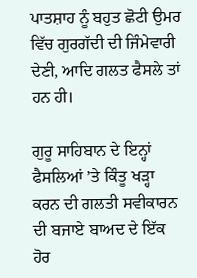ਪਾਤਸ਼ਾਹ ਨੂੰ ਬਹੁਤ ਛੋਟੀ ਉਮਰ ਵਿੱਚ ਗੁਰਗੱਦੀ ਦੀ ਜਿੰਮੇਵਾਰੀ ਦੇਣੀ, ਆਦਿ ਗਲਤ ਫੈਸਲੇ ਤਾਂ ਹਨ ਹੀ।

ਗੁਰੂ ਸਾਹਿਬਾਨ ਦੇ ਇਨ੍ਹਾਂ ਫੈਸਲਿਆਂ ’ਤੇ ਕਿੰਤੂ ਖੜ੍ਹਾ ਕਰਨ ਦੀ ਗਲਤੀ ਸਵੀਕਾਰਨ ਦੀ ਬਜਾਏ ਬਾਅਦ ਦੇ ਇੱਕ ਹੋਰ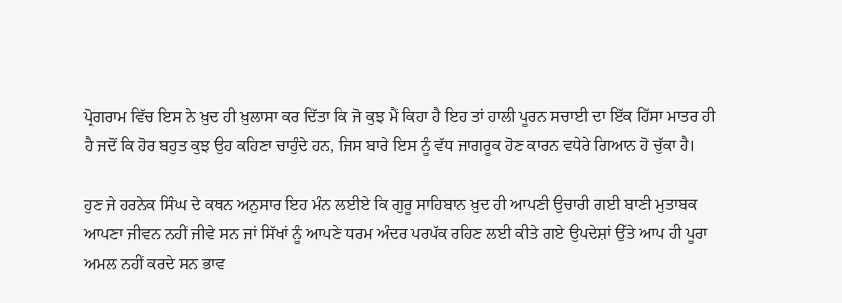ਪ੍ਰੋਗਰਾਮ ਵਿੱਚ ਇਸ ਨੇ ਖ਼ੁਦ ਹੀ ਖ਼ੁਲਾਸਾ ਕਰ ਦਿੱਤਾ ਕਿ ਜੋ ਕੁਝ ਮੈਂ ਕਿਹਾ ਹੈ ਇਹ ਤਾਂ ਹਾਲੀ ਪੂਰਨ ਸਚਾਈ ਦਾ ਇੱਕ ਹਿੱਸਾ ਮਾਤਰ ਹੀ ਹੈ ਜਦੋਂ ਕਿ ਹੋਰ ਬਹੁਤ ਕੁਝ ਉਹ ਕਹਿਣਾ ਚਾਹੁੰਦੇ ਹਨ, ਜਿਸ ਬਾਰੇ ਇਸ ਨੂੰ ਵੱਧ ਜਾਗਰੂਕ ਹੋਣ ਕਾਰਨ ਵਧੇਰੇ ਗਿਆਨ ਹੋ ਚੁੱਕਾ ਹੈ।

ਹੁਣ ਜੇ ਹਰਨੇਕ ਸਿੰਘ ਦੇ ਕਥਨ ਅਨੁਸਾਰ ਇਹ ਮੰਨ ਲਈਏ ਕਿ ਗੁਰੂ ਸਾਹਿਬਾਨ ਖ਼ੁਦ ਹੀ ਆਪਣੀ ਉਚਾਰੀ ਗਈ ਬਾਣੀ ਮੁਤਾਬਕ ਆਪਣਾ ਜੀਵਨ ਨਹੀਂ ਜੀਵੇ ਸਨ ਜਾਂ ਸਿੱਖਾਂ ਨੂੰ ਆਪਣੇ ਧਰਮ ਅੰਦਰ ਪਰਪੱਕ ਰਹਿਣ ਲਈ ਕੀਤੇ ਗਏ ਉਪਦੇਸ਼ਾਂ ਉੱਤੇ ਆਪ ਹੀ ਪੂਰਾ ਅਮਲ ਨਹੀਂ ਕਰਦੇ ਸਨ ਭਾਵ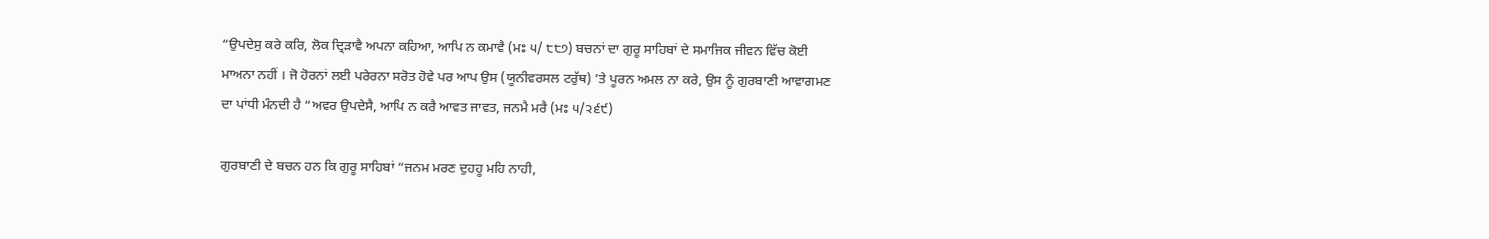“ਉਪਦੇਸੁ ਕਰੇ ਕਰਿ, ਲੋਕ ਦ੍ਰਿੜਾਵੈ ਅਪਨਾ ਕਹਿਆ, ਆਪਿ ਨ ਕਮਾਵੈ (ਮਃ ੫/ ੮੮੭) ਬਚਨਾਂ ਦਾ ਗੁਰੂ ਸਾਹਿਬਾਂ ਦੇ ਸਮਾਜਿਕ ਜੀਵਨ ਵਿੱਚ ਕੋਈ ਮਾਅਨਾ ਨਹੀਂ । ਜੋ ਹੋਰਨਾਂ ਲਈ ਪਰੇਰਨਾ ਸਰੋਤ ਹੋਵੇ ਪਰ ਆਪ ਉਸ (ਯੂਨੀਵਰਸਲ ਟਰੁੱਥ) ’ਤੇ ਪੂਰਨ ਅਮਲ ਨਾ ਕਰੇ, ਉਸ ਨੂੰ ਗੁਰਬਾਣੀ ਆਵਾਗਮਣ ਦਾ ਪਾਂਧੀ ਮੰਨਦੀ ਹੈ “ਅਵਰ ਉਪਦੇਸੈ, ਆਪਿ ਨ ਕਰੈ ਆਵਤ ਜਾਵਤ, ਜਨਮੈ ਮਰੈ (ਮਃ ੫/੨੬੯)

ਗੁਰਬਾਣੀ ਦੇ ਬਚਨ ਹਨ ਕਿ ਗੁਰੂ ਸਾਹਿਬਾਂ “ਜਨਮ ਮਰਣ ਦੁਹਹੂ ਮਹਿ ਨਾਹੀ,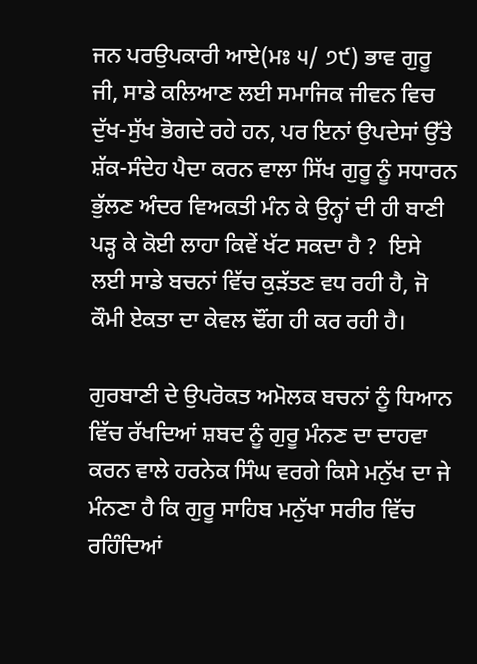ਜਨ ਪਰਉਪਕਾਰੀ ਆਏ(ਮਃ ੫/ ੭੯) ਭਾਵ ਗੁਰੂ ਜੀ, ਸਾਡੇ ਕਲਿਆਣ ਲਈ ਸਮਾਜਿਕ ਜੀਵਨ ਵਿਚ ਦੁੱਖ-ਸੁੱਖ ਭੋਗਦੇ ਰਹੇ ਹਨ, ਪਰ ਇਨਾਂ ਉਪਦੇਸਾਂ ਉੱਤੇ ਸ਼ੱਕ-ਸੰਦੇਹ ਪੈਦਾ ਕਰਨ ਵਾਲਾ ਸਿੱਖ ਗੁਰੂ ਨੂੰ ਸਧਾਰਨ ਭੁੱਲਣ ਅੰਦਰ ਵਿਅਕਤੀ ਮੰਨ ਕੇ ਉਨ੍ਹਾਂ ਦੀ ਹੀ ਬਾਣੀ ਪੜ੍ਹ ਕੇ ਕੋਈ ਲਾਹਾ ਕਿਵੇਂ ਖੱਟ ਸਕਦਾ ਹੈ ?  ਇਸੇ ਲਈ ਸਾਡੇ ਬਚਨਾਂ ਵਿੱਚ ਕੁੜੱਤਣ ਵਧ ਰਹੀ ਹੈ, ਜੋ ਕੌਮੀ ਏਕਤਾ ਦਾ ਕੇਵਲ ਢੌਂਗ ਹੀ ਕਰ ਰਹੀ ਹੈ।

ਗੁਰਬਾਣੀ ਦੇ ਉਪਰੋਕਤ ਅਮੋਲਕ ਬਚਨਾਂ ਨੂੰ ਧਿਆਨ ਵਿੱਚ ਰੱਖਦਿਆਂ ਸ਼ਬਦ ਨੂੰ ਗੁਰੂ ਮੰਨਣ ਦਾ ਦਾਹਵਾ ਕਰਨ ਵਾਲੇ ਹਰਨੇਕ ਸਿੰਘ ਵਰਗੇ ਕਿਸੇ ਮਨੁੱਖ ਦਾ ਜੇ ਮੰਨਣਾ ਹੈ ਕਿ ਗੁਰੂ ਸਾਹਿਬ ਮਨੁੱਖਾ ਸਰੀਰ ਵਿੱਚ ਰਹਿੰਦਿਆਂ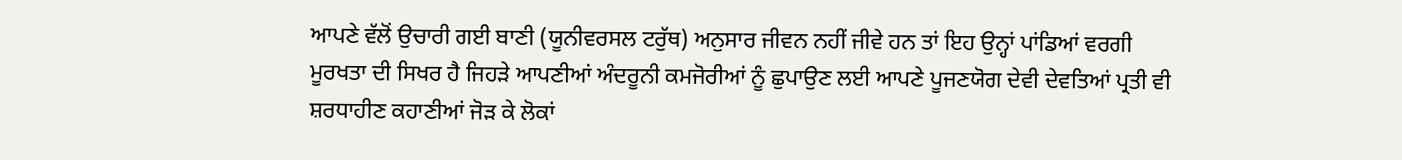ਆਪਣੇ ਵੱਲੋਂ ਉਚਾਰੀ ਗਈ ਬਾਣੀ (ਯੂਨੀਵਰਸਲ ਟਰੁੱਥ) ਅਨੁਸਾਰ ਜੀਵਨ ਨਹੀਂ ਜੀਵੇ ਹਨ ਤਾਂ ਇਹ ਉਨ੍ਹਾਂ ਪਾਂਡਿਆਂ ਵਰਗੀ ਮੂਰਖਤਾ ਦੀ ਸਿਖਰ ਹੈ ਜਿਹੜੇ ਆਪਣੀਆਂ ਅੰਦਰੂਨੀ ਕਮਜੋਰੀਆਂ ਨੂੰ ਛੁਪਾਉਣ ਲਈ ਆਪਣੇ ਪੂਜਣਯੋਗ ਦੇਵੀ ਦੇਵਤਿਆਂ ਪ੍ਰਤੀ ਵੀ ਸ਼ਰਧਾਹੀਣ ਕਹਾਣੀਆਂ ਜੋੜ ਕੇ ਲੋਕਾਂ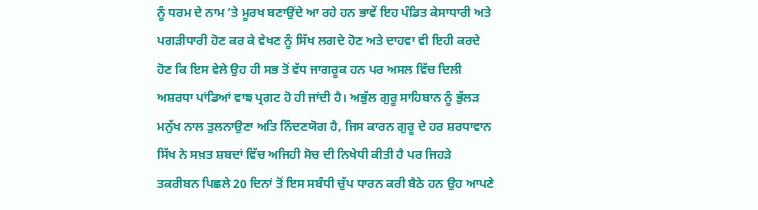ਨੂੰ ਧਰਮ ਦੇ ਨਾਮ ’ਤੇ ਮੂਰਖ ਬਣਾਉਂਦੇ ਆ ਰਹੇ ਹਨ ਭਾਵੇਂ ਇਹ ਪੰਡਿਤ ਕੇਸਾਧਾਰੀ ਅਤੇ ਪਗੜੀਧਾਰੀ ਹੋਣ ਕਰ ਕੇ ਵੇਖਣ ਨੂੰ ਸਿੱਖ ਲਗਦੇ ਹੋਣ ਅਤੇ ਦਾਹਵਾ ਵੀ ਇਹੀ ਕਰਦੇ ਹੋਣ ਕਿ ਇਸ ਵੇਲੇ ਉਹ ਹੀ ਸਭ ਤੋਂ ਵੱਧ ਜਾਗਰੂਕ ਹਨ ਪਰ ਅਸਲ ਵਿੱਚ ਦਿਲੀ ਅਸ਼ਰਧਾ ਪਾਂਡਿਆਂ ਵਾਙ ਪ੍ਰਗਟ ਹੋ ਹੀ ਜਾਂਦੀ ਹੈ। ਅਭੁੱਲ ਗੁਰੂ ਸਾਹਿਬਾਨ ਨੂੰ ਭੁੱਲੜ ਮਨੁੱਖ ਨਾਲ ਤੁਲਨਾਉਣਾ ਅਤਿ ਨਿੰਦਣਯੋਗ ਹੈ, ਜਿਸ ਕਾਰਨ ਗੁਰੂ ਦੇ ਹਰ ਸ਼ਰਧਾਵਾਨ ਸਿੱਖ ਨੇ ਸਖ਼ਤ ਸ਼ਬਦਾਂ ਵਿੱਚ ਅਜਿਹੀ ਸੋਚ ਦੀ ਨਿਖੇਧੀ ਕੀਤੀ ਹੈ ਪਰ ਜਿਹੜੇ ਤਕਰੀਬਨ ਪਿਛਲੇ 20 ਦਿਨਾਂ ਤੋਂ ਇਸ ਸਬੰਧੀ ਚੁੱਪ ਧਾਰਨ ਕਰੀ ਬੈਠੇ ਹਨ ਉਹ ਆਪਣੇ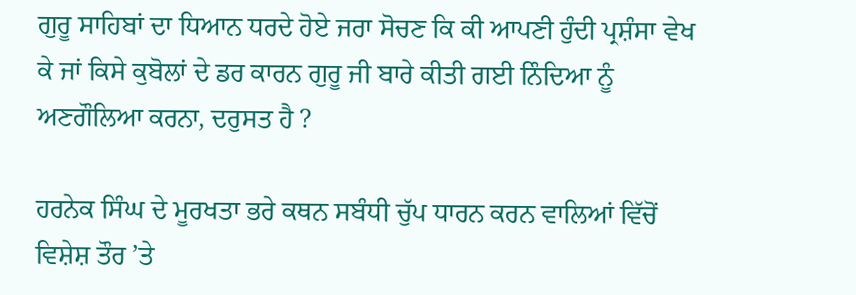ਗੁਰੂ ਸਾਹਿਬਾਂ ਦਾ ਧਿਆਨ ਧਰਦੇ ਹੋਏ ਜਰਾ ਸੋਚਣ ਕਿ ਕੀ ਆਪਣੀ ਹੁੰਦੀ ਪ੍ਰਸ਼ੰਸਾ ਵੇਖ ਕੇ ਜਾਂ ਕਿਸੇ ਕੁਬੋਲਾਂ ਦੇ ਡਰ ਕਾਰਨ ਗੁਰੂ ਜੀ ਬਾਰੇ ਕੀਤੀ ਗਈ ਨਿੰਦਿਆ ਨੂੰ ਅਣਗੌਲਿਆ ਕਰਨਾ, ਦਰੁਸਤ ਹੈ ?

ਹਰਨੇਕ ਸਿੰਘ ਦੇ ਮੂਰਖਤਾ ਭਰੇ ਕਥਨ ਸਬੰਧੀ ਚੁੱਪ ਧਾਰਨ ਕਰਨ ਵਾਲਿਆਂ ਵਿੱਚੋਂ ਵਿਸ਼ੇਸ਼ ਤੌਰ ’ਤੇ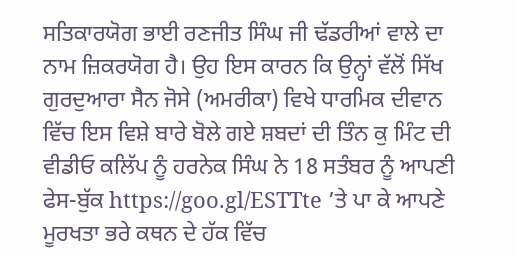ਸਤਿਕਾਰਯੋਗ ਭਾਈ ਰਣਜੀਤ ਸਿੰਘ ਜੀ ਢੱਡਰੀਆਂ ਵਾਲੇ ਦਾ ਨਾਮ ਜ਼ਿਕਰਯੋਗ ਹੈ। ਉਹ ਇਸ ਕਾਰਨ ਕਿ ਉਨ੍ਹਾਂ ਵੱਲੋਂ ਸਿੱਖ ਗੁਰਦੁਆਰਾ ਸੈਨ ਜੋਸੇ (ਅਮਰੀਕਾ) ਵਿਖੇ ਧਾਰਮਿਕ ਦੀਵਾਨ ਵਿੱਚ ਇਸ ਵਿਸ਼ੇ ਬਾਰੇ ਬੋਲੇ ਗਏ ਸ਼ਬਦਾਂ ਦੀ ਤਿੰਨ ਕੁ ਮਿੰਟ ਦੀ ਵੀਡੀਓ ਕਲਿੱਪ ਨੂੰ ਹਰਨੇਕ ਸਿੰਘ ਨੇ 18 ਸਤੰਬਰ ਨੂੰ ਆਪਣੀ ਫੇਸ-ਬੁੱਕ https://goo.gl/ESTTte ’ਤੇ ਪਾ ਕੇ ਆਪਣੇ ਮੂਰਖਤਾ ਭਰੇ ਕਥਨ ਦੇ ਹੱਕ ਵਿੱਚ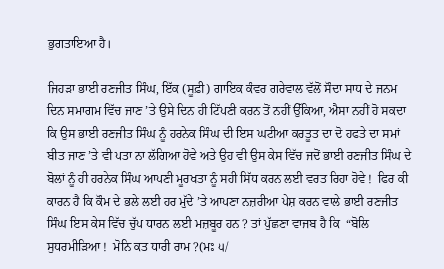ਭੁਗਤਾਇਆ ਹੈ।

ਜਿਹੜਾ ਭਾਈ ਰਣਜੀਤ ਸਿੰਘ, ਇੱਕ (ਸੂਫ਼ੀ) ਗਾਇਕ ਕੰਵਰ ਗਰੇਵਾਲ ਵੱਲੋਂ ਸੌਦਾ ਸਾਧ ਦੇ ਜਨਮ ਦਿਨ ਸਮਾਗਮ ਵਿੱਚ ਜਾਣ ’ਤੇ ਉਸੇ ਦਿਨ ਹੀ ਟਿੱਪਣੀ ਕਰਨ ਤੋਂ ਨਹੀਂ ਉੱਕਿਆ, ਐਸਾ ਨਹੀਂ ਹੋ ਸਕਦਾ ਕਿ ਉਸ ਭਾਈ ਰਣਜੀਤ ਸਿੰਘ ਨੂੰ ਹਰਨੇਕ ਸਿੰਘ ਦੀ ਇਸ ਘਟੀਆ ਕਰਤੂਤ ਦਾ ਦੋ ਹਫਤੇ ਦਾ ਸਮਾਂ ਬੀਤ ਜਾਣ ’ਤੇ ਵੀ ਪਤਾ ਨਾ ਲੱਗਿਆ ਹੋਵੇ ਅਤੇ ਉਹ ਵੀ ਉਸ ਕੇਸ ਵਿੱਚ ਜਦੋਂ ਭਾਈ ਰਣਜੀਤ ਸਿੰਘ ਦੇ ਬੋਲਾਂ ਨੂੰ ਹੀ ਹਰਨੇਕ ਸਿੰਘ ਆਪਣੀ ਮੂਰਖਤਾ ਨੂੰ ਸਹੀ ਸਿੱਧ ਕਰਨ ਲਈ ਵਰਤ ਰਿਹਾ ਹੋਵੇ !  ਫਿਰ ਕੀ ਕਾਰਨ ਹੈ ਕਿ ਕੌਮ ਦੇ ਭਲੇ ਲਈ ਹਰ ਮੁੱਦੇ ’ਤੇ ਆਪਣਾ ਨਜ਼ਰੀਆ ਪੇਸ਼ ਕਰਨ ਵਾਲੇ ਭਾਈ ਰਣਜੀਤ ਸਿੰਘ ਇਸ ਕੇਸ ਵਿੱਚ ਚੁੱਪ ਧਾਰਨ ਲਈ ਮਜ਼ਬੂਰ ਹਨ ? ਤਾਂ ਪੁੱਛਣਾ ਵਾਜਬ ਹੈ ਕਿ  “ਬੋਲਿ ਸੁਧਰਮੀੜਿਆ !  ਮੋਨਿ ਕਤ ਧਾਰੀ ਰਾਮ ?(ਮਃ ੫/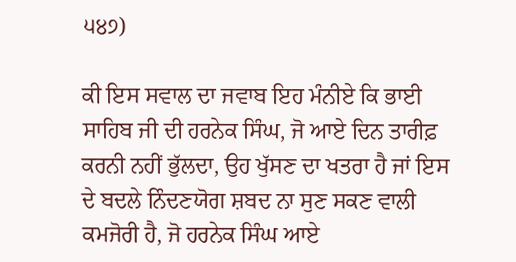੫੪੭)

ਕੀ ਇਸ ਸਵਾਲ ਦਾ ਜਵਾਬ ਇਹ ਮੰਨੀਏ ਕਿ ਭਾਈ ਸਾਹਿਬ ਜੀ ਦੀ ਹਰਨੇਕ ਸਿੰਘ, ਜੋ ਆਏ ਦਿਨ ਤਾਰੀਫ਼ ਕਰਨੀ ਨਹੀਂ ਭੁੱਲਦਾ, ਉਹ ਖੁੱਸਣ ਦਾ ਖਤਰਾ ਹੈ ਜਾਂ ਇਸ ਦੇ ਬਦਲੇ ਨਿੰਦਣਯੋਗ ਸ਼ਬਦ ਨਾ ਸੁਣ ਸਕਣ ਵਾਲੀ ਕਮਜੋਰੀ ਹੈ, ਜੋ ਹਰਨੇਕ ਸਿੰਘ ਆਏ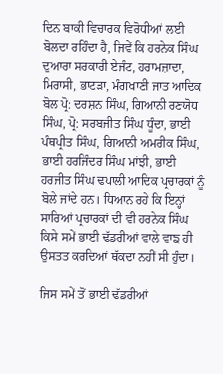ਦਿਨ ਬਾਕੀ ਵਿਚਾਰਕ ਵਿਰੋਧੀਆਂ ਲਈ ਬੋਲਦਾ ਰਹਿੰਦਾ ਹੈ, ਜਿਵੇਂ ਕਿ ਹਰਨੇਕ ਸਿੰਘ ਦੁਆਰਾ ਸਰਕਾਰੀ ਏਜੰਟ, ਹਰਾਮਜ਼ਾਦਾ, ਮਿਰਾਸੀ, ਭਾਟੜਾ, ਮੰਗਖਾਣੀ ਜਾਤ ਆਦਿਕ ਬੋਲ ਪ੍ਰੋ: ਦਰਸ਼ਨ ਸਿੰਘ, ਗਿਆਨੀ ਰਣਯੋਧ ਸਿੰਘ, ਪ੍ਰੋ: ਸਰਬਜੀਤ ਸਿੰਘ ਧੂੰਦਾ, ਭਾਈ ਪੰਥਪ੍ਰੀਤ ਸਿੰਘ, ਗਿਆਨੀ ਅਮਰੀਕ ਸਿੰਘ, ਭਾਈ ਹਰਜਿੰਦਰ ਸਿੰਘ ਮਾਂਝੀ, ਭਾਈ ਹਰਜੀਤ ਸਿੰਘ ਢਪਾਲੀ ਆਦਿਕ ਪ੍ਰਚਾਰਕਾਂ ਨੂੰ ਬੋਲੇ ਜਾਂਦੇ ਹਨ। ਧਿਆਨ ਰਹੇ ਕਿ ਇਨ੍ਹਾਂ ਸਾਰਿਆਂ ਪ੍ਰਚਾਰਕਾਂ ਦੀ ਵੀ ਹਰਨੇਕ ਸਿੰਘ ਕਿਸੇ ਸਮੇਂ ਭਾਈ ਢੱਡਰੀਆਂ ਵਾਲੇ ਵਾਙ ਹੀ ਉਸਤਤ ਕਰਦਿਆਂ ਥੱਕਦਾ ਨਹੀਂ ਸੀ ਹੁੰਦਾ।

ਜਿਸ ਸਮੇਂ ਤੋਂ ਭਾਈ ਢੱਡਰੀਆਂ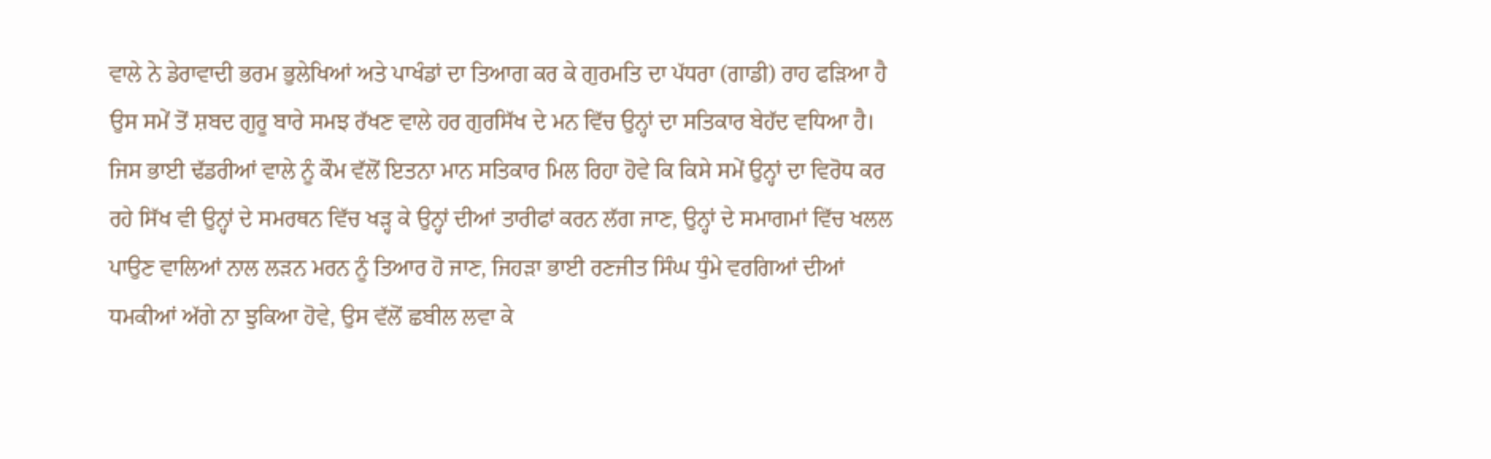ਵਾਲੇ ਨੇ ਡੇਰਾਵਾਦੀ ਭਰਮ ਭੁਲੇਖਿਆਂ ਅਤੇ ਪਾਖੰਡਾਂ ਦਾ ਤਿਆਗ ਕਰ ਕੇ ਗੁਰਮਤਿ ਦਾ ਪੱਧਰਾ (ਗਾਡੀ) ਰਾਹ ਫੜਿਆ ਹੈ ਉਸ ਸਮੇਂ ਤੋਂ ਸ਼ਬਦ ਗੁਰੂ ਬਾਰੇ ਸਮਝ ਰੱਖਣ ਵਾਲੇ ਹਰ ਗੁਰਸਿੱਖ ਦੇ ਮਨ ਵਿੱਚ ਉਨ੍ਹਾਂ ਦਾ ਸਤਿਕਾਰ ਬੇਹੱਦ ਵਧਿਆ ਹੈ। ਜਿਸ ਭਾਈ ਢੱਡਰੀਆਂ ਵਾਲੇ ਨੂੰ ਕੌਮ ਵੱਲੋਂ ਇਤਨਾ ਮਾਨ ਸਤਿਕਾਰ ਮਿਲ ਰਿਹਾ ਹੋਵੇ ਕਿ ਕਿਸੇ ਸਮੇਂ ਉਨ੍ਹਾਂ ਦਾ ਵਿਰੋਧ ਕਰ ਰਹੇ ਸਿੱਖ ਵੀ ਉਨ੍ਹਾਂ ਦੇ ਸਮਰਥਨ ਵਿੱਚ ਖੜ੍ਹ ਕੇ ਉਨ੍ਹਾਂ ਦੀਆਂ ਤਾਰੀਫਾਂ ਕਰਨ ਲੱਗ ਜਾਣ, ਉਨ੍ਹਾਂ ਦੇ ਸਮਾਗਮਾਂ ਵਿੱਚ ਖਲਲ ਪਾਉਣ ਵਾਲਿਆਂ ਨਾਲ ਲੜਨ ਮਰਨ ਨੂੰ ਤਿਆਰ ਹੋ ਜਾਣ, ਜਿਹੜਾ ਭਾਈ ਰਣਜੀਤ ਸਿੰਘ ਧੁੰਮੇ ਵਰਗਿਆਂ ਦੀਆਂ ਧਮਕੀਆਂ ਅੱਗੇ ਨਾ ਝੁਕਿਆ ਹੋਵੇ, ਉਸ ਵੱਲੋਂ ਛਬੀਲ ਲਵਾ ਕੇ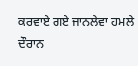ਕਰਵਾਏ ਗਏ ਜਾਨਲੇਵਾ ਹਮਲੇ ਦੌਰਾਨ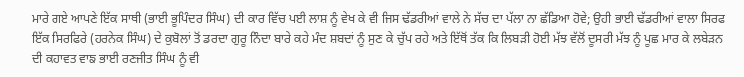ਮਾਰੇ ਗਏ ਆਪਣੇ ਇੱਕ ਸਾਥੀ (ਭਾਈ ਭੂਪਿੰਦਰ ਸਿੰਘ) ਦੀ ਕਾਰ ਵਿੱਚ ਪਈ ਲਾਸ਼ ਨੂੰ ਵੇਖ ਕੇ ਵੀ ਜਿਸ ਢੱਡਰੀਆਂ ਵਾਲੇ ਨੇ ਸੱਚ ਦਾ ਪੱਲਾ ਨਾ ਛੱਡਿਆ ਹੋਵੇ; ਉਹੀ ਭਾਈ ਢੱਡਰੀਆਂ ਵਾਲਾ ਸਿਰਫ ਇੱਕ ਸਿਰਫਿਰੇ (ਹਰਨੇਕ ਸਿੰਘ) ਦੇ ਕੁਬੋਲਾਂ ਤੋਂ ਡਰਦਾ ਗੁਰੂ ਨਿੰਦਾ ਬਾਰੇ ਕਹੇ ਮੰਦ ਸ਼ਬਦਾਂ ਨੂੰ ਸੁਣ ਕੇ ਚੁੱਪ ਰਹੇ ਅਤੇ ਇੱਥੋਂ ਤੱਕ ਕਿ ਲਿਬੜੀ ਹੋਈ ਮੱਝ ਵੱਲੋਂ ਦੂਸਰੀ ਮੱਝ ਨੂੰ ਪੂਛ ਮਾਰ ਕੇ ਲਬੇੜਨ ਦੀ ਕਹਾਵਤ ਵਾਙ ਭਾਈ ਰਣਜੀਤ ਸਿੰਘ ਨੂੰ ਵੀ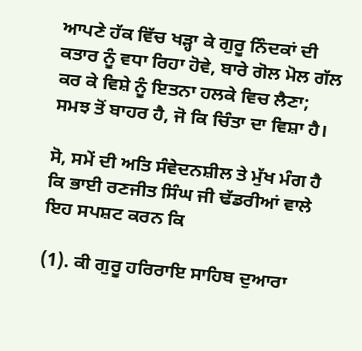ਆਪਣੇ ਹੱਕ ਵਿੱਚ ਖੜ੍ਹਾ ਕੇ ਗੁਰੂ ਨਿੰਦਕਾਂ ਦੀ ਕਤਾਰ ਨੂੰ ਵਧਾ ਰਿਹਾ ਹੋਵੇ, ਬਾਰੇ ਗੋਲ ਮੋਲ ਗੱਲ ਕਰ ਕੇ ਵਿਸ਼ੇ ਨੂੰ ਇਤਨਾ ਹਲਕੇ ਵਿਚ ਲੈਣਾ; ਸਮਝ ਤੋਂ ਬਾਹਰ ਹੈ, ਜੋ ਕਿ ਚਿੰਤਾ ਦਾ ਵਿਸ਼ਾ ਹੈ।

ਸੋ, ਸਮੇਂ ਦੀ ਅਤਿ ਸੰਵੇਦਨਸ਼ੀਲ ਤੇ ਮੁੱਖ ਮੰਗ ਹੈ ਕਿ ਭਾਈ ਰਣਜੀਤ ਸਿੰਘ ਜੀ ਢੱਡਰੀਆਂ ਵਾਲੇ ਇਹ ਸਪਸ਼ਟ ਕਰਨ ਕਿ

(1). ਕੀ ਗੁਰੂ ਹਰਿਰਾਇ ਸਾਹਿਬ ਦੁਆਰਾ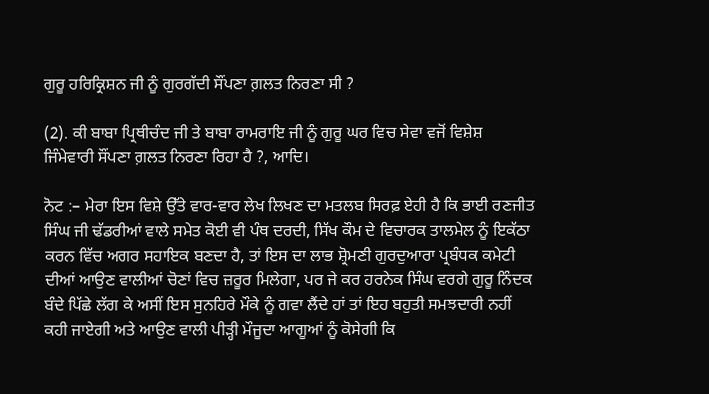ਗੁਰੂ ਹਰਿਕ੍ਰਿਸ਼ਨ ਜੀ ਨੂੰ ਗੁਰਗੱਦੀ ਸੌਂਪਣਾ ਗ਼ਲਤ ਨਿਰਣਾ ਸੀ ?

(2). ਕੀ ਬਾਬਾ ਪ੍ਰਿਥੀਚੰਦ ਜੀ ਤੇ ਬਾਬਾ ਰਾਮਰਾਇ ਜੀ ਨੂੰ ਗੁਰੂ ਘਰ ਵਿਚ ਸੇਵਾ ਵਜੋਂ ਵਿਸ਼ੇਸ਼ ਜਿੰਮੇਵਾਰੀ ਸੌਂਪਣਾ ਗ਼ਲਤ ਨਿਰਣਾ ਰਿਹਾ ਹੈ ?, ਆਦਿ।

ਨੋਟ :– ਮੇਰਾ ਇਸ ਵਿਸ਼ੇ ਉੱਤੇ ਵਾਰ-ਵਾਰ ਲੇਖ ਲਿਖਣ ਦਾ ਮਤਲਬ ਸਿਰਫ਼ ਏਹੀ ਹੈ ਕਿ ਭਾਈ ਰਣਜੀਤ ਸਿੰਘ ਜੀ ਢੱਡਰੀਆਂ ਵਾਲੇ ਸਮੇਤ ਕੋਈ ਵੀ ਪੰਥ ਦਰਦੀ, ਸਿੱਖ ਕੌਮ ਦੇ ਵਿਚਾਰਕ ਤਾਲਮੇਲ ਨੂੰ ਇਕੱਠਾ ਕਰਨ ਵਿੱਚ ਅਗਰ ਸਹਾਇਕ ਬਣਦਾ ਹੈ, ਤਾਂ ਇਸ ਦਾ ਲਾਭ ਸ਼੍ਰੋਮਣੀ ਗੁਰਦੁਆਰਾ ਪ੍ਰਬੰਧਕ ਕਮੇਟੀ ਦੀਆਂ ਆਉਣ ਵਾਲੀਆਂ ਚੋਣਾਂ ਵਿਚ ਜ਼ਰੂਰ ਮਿਲੇਗਾ, ਪਰ ਜੇ ਕਰ ਹਰਨੇਕ ਸਿੰਘ ਵਰਗੇ ਗੁਰੂ ਨਿੰਦਕ ਬੰਦੇ ਪਿੱਛੇ ਲੱਗ ਕੇ ਅਸੀਂ ਇਸ ਸੁਨਹਿਰੇ ਮੌਕੇ ਨੂੰ ਗਵਾ ਲੈਂਦੇ ਹਾਂ ਤਾਂ ਇਹ ਬਹੁਤੀ ਸਮਝਦਾਰੀ ਨਹੀਂ ਕਹੀ ਜਾਏਗੀ ਅਤੇ ਆਉਣ ਵਾਲੀ ਪੀੜ੍ਹੀ ਮੌਜੂਦਾ ਆਗੂਆਂ ਨੂੰ ਕੋਸੇਗੀ ਕਿ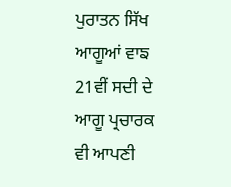ਪੁਰਾਤਨ ਸਿੱਖ ਆਗੂਆਂ ਵਾਙ 21ਵੀਂ ਸਦੀ ਦੇ ਆਗੂ ਪ੍ਰਚਾਰਕ ਵੀ ਆਪਣੀ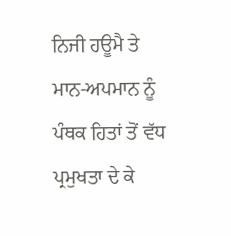ਨਿਜੀ ਹਊਮੈ ਤੇ ਮਾਨ-ਅਪਮਾਨ ਨੂੰ ਪੰਥਕ ਹਿਤਾਂ ਤੋਂ ਵੱਧ ਪ੍ਰਮੁਖਤਾ ਦੇ ਕੇ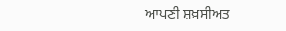ਆਪਣੀ ਸ਼ਖ਼ਸੀਅਤ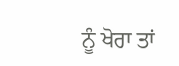ਨੂੰ ਖੋਰਾ ਤਾਂ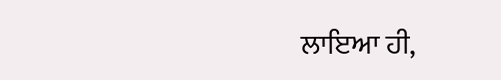ਲਾਇਆ ਹੀ,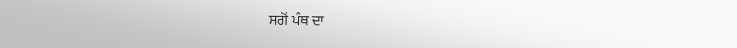ਸਗੋਂ ਪੰਥ ਦਾ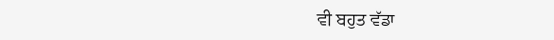ਵੀ ਬਹੁਤ ਵੱਡਾ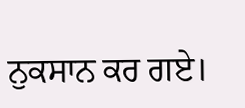ਨੁਕਸਾਨ ਕਰ ਗਏ।